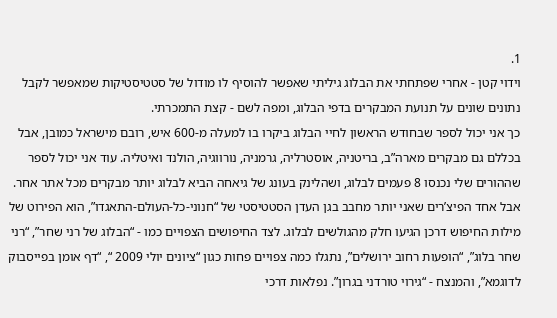1.
וידוי קטן - אחרי שפתחתי את הבלוג גיליתי שאפשר להוסיף לו מודול של סטטיסטיקות שמאפשר לקבל נתונים שונים על תנועת המבקרים בדפי הבלוג, ומפה לשם - קצת התמכרתי.
כך אני יכול לספר שבחודש הראשון לחיי הבלוג ביקרו בו למעלה מ-600 איש, רובם מישראל כמובן, אבל בכללם גם מבקרים מארה”ב, בריטניה, אוסטרליה, גרמניה, נורווגיה, הולנד ואיטליה. עוד אני יכול לספר שההורים שלי נכנסו 8 פעמים לבלוג, ושהלינק בעונג של גיאחה הביא לבלוג יותר מבקרים מכל אתר אחר.
אבל אחד הפיצ’רים שאני יותר מחבב בגן העדן הסטטיסטי של “חנוני-כל-העולם-התאגדו”, הוא הפירוט של מילות החיפוש דרכן הגיעו חלק מהגולשים לבלוג. לצד החיפושים הצפויים כמו - “הבלוג של רני שחר”, “רני שחר בלוג”, “הופעות רחוב ירושלים”, נתגלו כמה צפויים פחות כגון “ציונים יולי 2009 “, “דף אומן בפייסבוק לדוגמא”, והמנצח - “גירוי טורדני בגרון”. נפלאות דרכי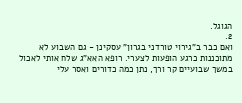הגוגל.
2.
ואם כבר ב”גירוי טורדני בגרון” עסקינן - גם השבוע לא מתוכננות כרגע הופעות לצערי. רופא האא”ג שלח אותי לאכול במשך שבועיים קר ורך, נתן כמה כדורים ואסר עלי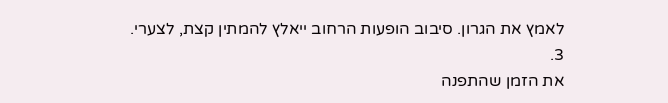לאמץ את הגרון. סיבוב הופעות הרחוב ייאלץ להמתין קצת, לצערי.
3.
את הזמן שהתפנה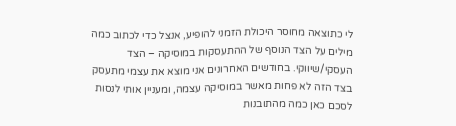לי כתוצאה מחוסר היכולת הזמני להופיע, אנצל כדי לכתוב כמה מילים על הצד הנוסף של ההתעסקות במוסיקה – הצד העסקי/שיווקי. בחודשים האחרונים אני מוצא את עצמי מתעסק בצד הזה לא פחות מאשר במוסיקה עצמה, ומעניין אותי לנסות לסכם כאן כמה מהתובנות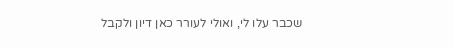שכבר עלו לי, ואולי לעורר כאן דיון ולקבל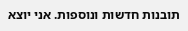תובנות חדשות ונוספות. אני יוצא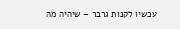עכשיו לקנות גרבר – שיהיה מה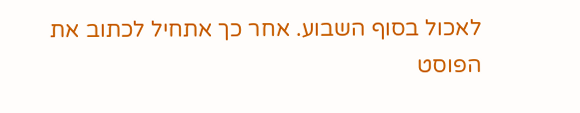לאכול בסוף השבוע. אחר כך אתחיל לכתוב את הפוסט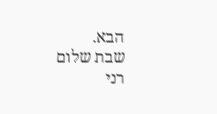הבא.
שבת שלום
רני